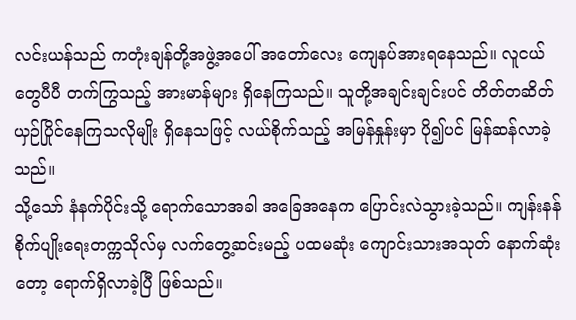လင်းယန်သည် ကတုံးချန်တို့အဖွဲ့အပေါ် အတော်လေး ကျေနပ်အားရနေသည်။ လူငယ်တွေပီပီ တက်ကြွသည့် အားမာန်များ ရှိနေကြသည်။ သူတို့အချင်းချင်းပင် တိတ်တဆိတ် ယှဉ်ပြိုင်နေကြသလိုမျိုး ရှိနေသဖြင့် လယ်စိုက်သည့် အမြန်နှုန်းမှာ ပို၍ပင် မြန်ဆန်လာခဲ့သည်။
သို့သော် နံနက်ပိုင်းသို့ ရောက်သောအခါ အခြေအနေက ပြောင်းလဲသွားခဲ့သည်။ ကျန်းနန်စိုက်ပျိုးရေးတက္ကသိုလ်မှ လက်တွေ့ဆင်းမည့် ပထမဆုံး ကျောင်းသားအသုတ် နောက်ဆုံးတော့ ရောက်ရှိလာခဲ့ပြီ ဖြစ်သည်။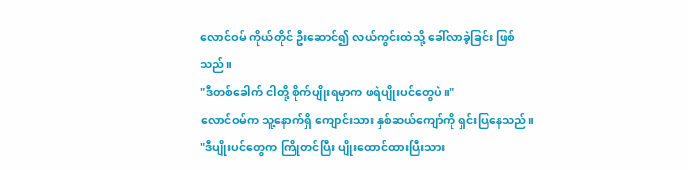လောင်ဝမ် ကိုယ်တိုင် ဦးဆောင်၍ လယ်ကွင်းထဲသို့ ခေါ်လာခဲ့ခြင်း ဖြစ်သည်။
"ဒီတစ်ခေါက် ငါတို့ စိုက်ပျိုးရမှာက ဖရဲပျိုးပင်တွေပဲ။"
လောင်ဝမ်က သူ့နောက်ရှိ ကျောင်းသား နှစ်ဆယ်ကျော်ကို ရှင်းပြနေသည်။
"ဒီပျိုးပင်တွေက ကြိုတင်ပြီး ပျိုးထောင်ထားပြီးသား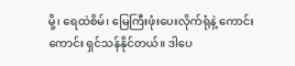မို့၊ ရေထဲစိမ်၊ မြေကြီးဖုံးပေးလိုက်ရုံနဲ့ ကောင်းကောင်း ရှင်သန်နိုင်တယ်။ ဒါပေ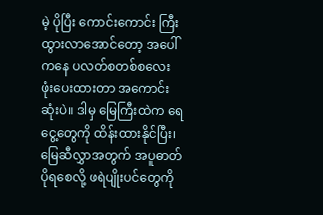မဲ့ ပိုပြီး ကောင်းကောင်း ကြီးထွားလာအောင်တော့ အပေါ်ကနေ ပလတ်စတစ်စလေး ဖုံးပေးထားတာ အကောင်းဆုံးပဲ။ ဒါမှ မြေကြီးထဲက ရေငွေ့တွေကို ထိန်းထားနိုင်ပြီး၊ မြေဆီလွှာအတွက် အပူဓာတ် ပိုရစေလို့ ဖရဲပျိုးပင်တွေကို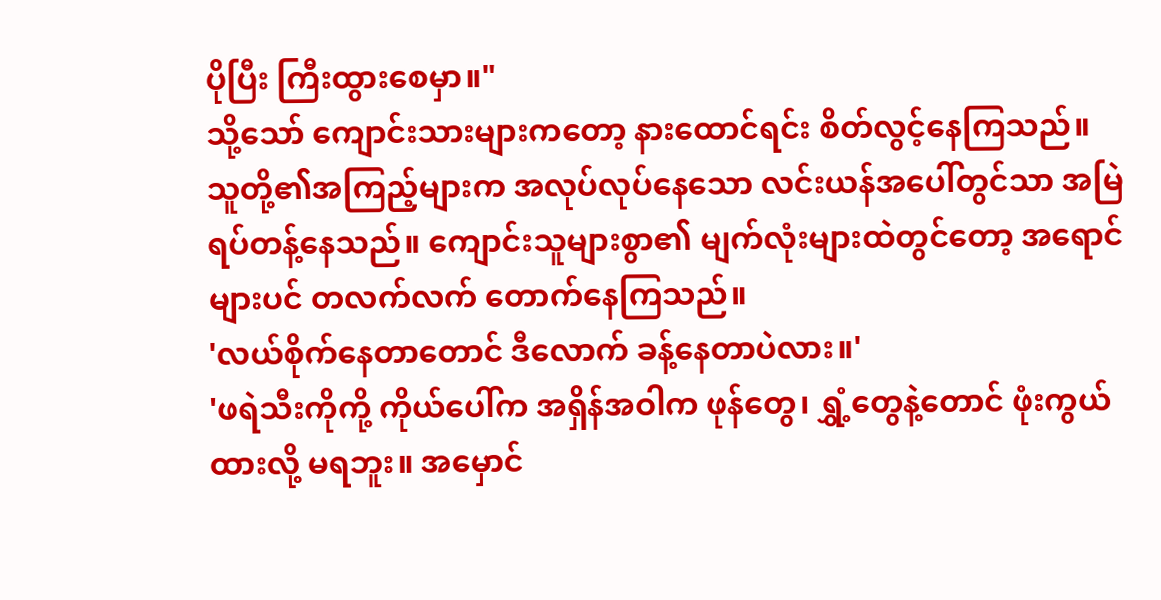ပိုပြီး ကြီးထွားစေမှာ။"
သို့သော် ကျောင်းသားများကတော့ နားထောင်ရင်း စိတ်လွင့်နေကြသည်။ သူတို့၏အကြည့်များက အလုပ်လုပ်နေသော လင်းယန်အပေါ်တွင်သာ အမြဲ ရပ်တန့်နေသည်။ ကျောင်းသူများစွာ၏ မျက်လုံးများထဲတွင်တော့ အရောင်များပင် တလက်လက် တောက်နေကြသည်။
'လယ်စိုက်နေတာတောင် ဒီလောက် ခန့်နေတာပဲလား။'
'ဖရဲသီးကိုကို့ ကိုယ်ပေါ်က အရှိန်အဝါက ဖုန်တွေ၊ ရွှံ့တွေနဲ့တောင် ဖုံးကွယ်ထားလို့ မရဘူး။ အမှောင်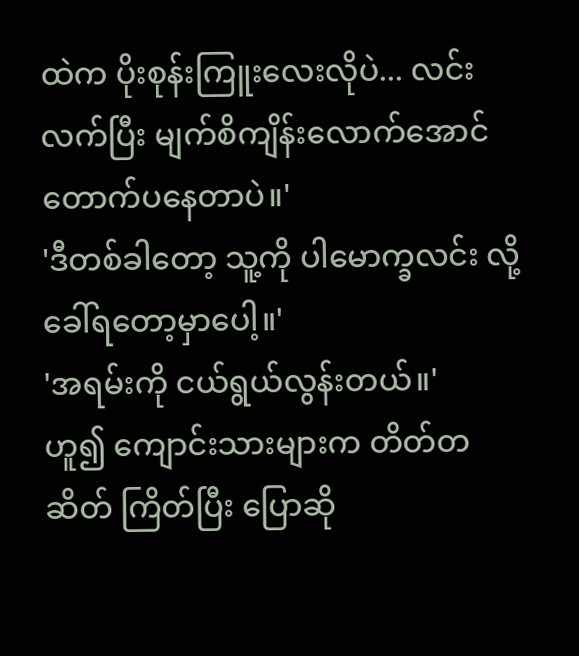ထဲက ပိုးစုန်းကြူးလေးလိုပဲ... လင်းလက်ပြီး မျက်စိကျိန်းလောက်အောင် တောက်ပနေတာပဲ။'
'ဒီတစ်ခါတော့ သူ့ကို ပါမောက္ခလင်း လို့ ခေါ်ရတော့မှာပေါ့။'
'အရမ်းကို ငယ်ရွယ်လွန်းတယ်။'
ဟူ၍ ကျောင်းသားများက တိတ်တဆိတ် ကြိတ်ပြီး ပြောဆို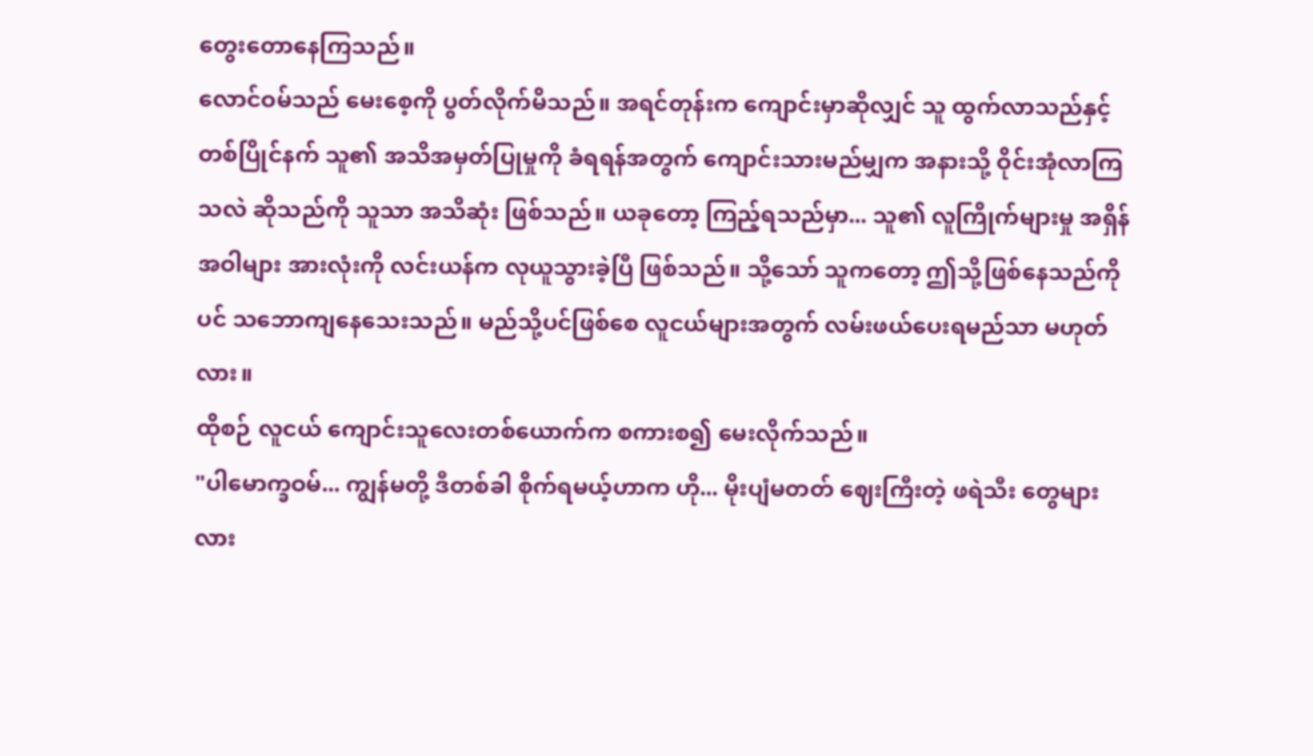တွေးတောနေကြသည်။
လောင်ဝမ်သည် မေးစေ့ကို ပွတ်လိုက်မိသည်။ အရင်တုန်းက ကျောင်းမှာဆိုလျှင် သူ ထွက်လာသည်နှင့်တစ်ပြိုင်နက် သူ၏ အသိအမှတ်ပြုမှုကို ခံရရန်အတွက် ကျောင်းသားမည်မျှက အနားသို့ ဝိုင်းအုံလာကြသလဲ ဆိုသည်ကို သူသာ အသိဆုံး ဖြစ်သည်။ ယခုတော့ ကြည့်ရသည်မှာ... သူ၏ လူကြိုက်များမှု အရှိန်အဝါများ အားလုံးကို လင်းယန်က လုယူသွားခဲ့ပြီ ဖြစ်သည်။ သို့သော် သူကတော့ ဤသို့ဖြစ်နေသည်ကိုပင် သဘောကျနေသေးသည်။ မည်သို့ပင်ဖြစ်စေ လူငယ်များအတွက် လမ်းဖယ်ပေးရမည်သာ မဟုတ်လား။
ထိုစဉ် လူငယ် ကျောင်းသူလေးတစ်ယောက်က စကားစ၍ မေးလိုက်သည်။
"ပါမောက္ခဝမ်... ကျွန်မတို့ ဒီတစ်ခါ စိုက်ရမယ့်ဟာက ဟို... မိုးပျံမတတ် ဈေးကြီးတဲ့ ဖရဲသီး တွေများလား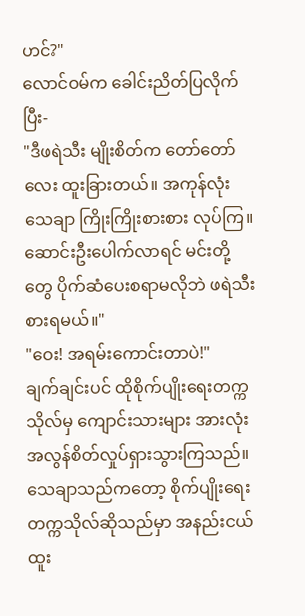ဟင်?"
လောင်ဝမ်က ခေါင်းညိတ်ပြလိုက်ပြီး-
"ဒီဖရဲသီး မျိုးစိတ်က တော်တော်လေး ထူးခြားတယ်။ အကုန်လုံး သေချာ ကြိုးကြိုးစားစား လုပ်ကြ။ ဆောင်းဦးပေါက်လာရင် မင်းတို့တွေ ပိုက်ဆံပေးစရာမလိုဘဲ ဖရဲသီး စားရမယ်။"
"ဝေး! အရမ်းကောင်းတာပဲ!"
ချက်ချင်းပင် ထိုစိုက်ပျိုးရေးတက္ကသိုလ်မှ ကျောင်းသားများ အားလုံး အလွန်စိတ်လှုပ်ရှားသွားကြသည်။ သေချာသည်ကတော့ စိုက်ပျိုးရေးတက္ကသိုလ်ဆိုသည်မှာ အနည်းငယ် ထူး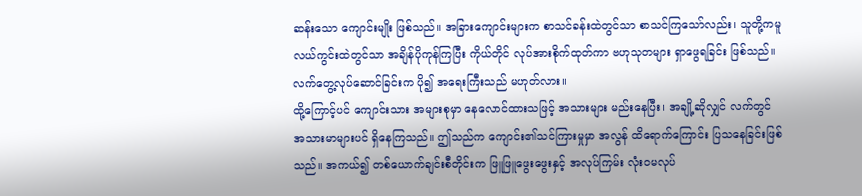ဆန်းသော ကျောင်းမျိုး ဖြစ်သည်။ အခြားကျောင်းများက စာသင်ခန်းထဲတွင်သာ စာသင်ကြသော်လည်း၊ သူတို့ကမူ လယ်ကွင်းထဲတွင်သာ အချိန်ပိုကုန်ကြပြီး ကိုယ်တိုင် လုပ်အားစိုက်ထုတ်ကာ ဗဟုသုတများ ရှာဖွေရခြင်း ဖြစ်သည်။ လက်တွေ့လုပ်ဆောင်ခြင်းက ပို၍ အရေးကြီးသည် မဟုတ်လား။
ထို့ကြောင့်ပင် ကျောင်းသား အများစုမှာ နေလောင်ထားသဖြင့် အသားများ မည်းနေပြီး၊ အချို့ဆိုလျှင် လက်တွင် အသားမာများပင် ရှိနေကြသည်။ ဤသည်က ကျောင်း၏သင်ကြားမှုမှာ အလွန် ထိရောက်ကြောင်း ပြသနေခြင်းဖြစ်သည်။ အကယ်၍ တစ်ယောက်ချင်းစီတိုင်းက ဖြူဖြူဖွေးဖွေးနှင့် အလုပ်ကြမ်း လုံးဝမလုပ်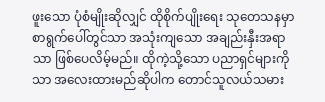ဖူးသော ပုံစံမျိုးဆိုလျှင် ထိုစိုက်ပျိုးရေး သုတေသနမှာ စာရွက်ပေါ်တွင်သာ အသုံးကျသော အချည်းနှီးအရာသာ ဖြစ်ပေလိမ့်မည်။ ထိုကဲ့သို့သော ပညာရှင်များကိုသာ အလေးထားမည်ဆိုပါက တောင်သူလယ်သမား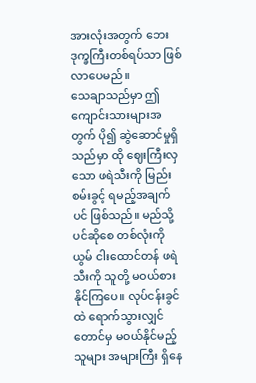အားလုံးအတွက် ဘေးဒုက္ခကြီးတစ်ရပ်သာ ဖြစ်လာပေမည်။
သေချာသည်မှာ ဤကျောင်းသားများအတွက် ပို၍ ဆွဲဆောင်မှုရှိသည်မှာ ထို ဈေးကြီးလှသော ဖရဲသီးကို မြည်းစမ်းခွင့် ရမည့်အချက်ပင် ဖြစ်သည်။ မည်သို့ပင်ဆိုစေ တစ်လုံးကို ယွမ် ငါးထောင်တန် ဖရဲသီးကို သူတို့ မဝယ်စားနိုင်ကြပေ။ လုပ်ငန်းခွင်ထဲ ရောက်သွားလျှင်တောင်မှ မဝယ်နိုင်မည့်သူများ အများကြီး ရှိနေ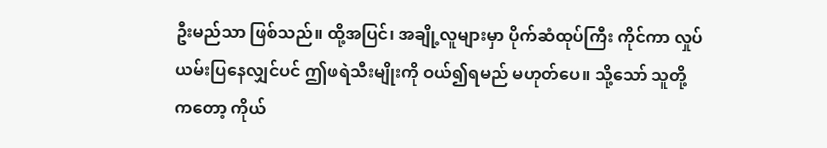ဦးမည်သာ ဖြစ်သည်။ ထို့အပြင်၊ အချို့လူများမှာ ပိုက်ဆံထုပ်ကြီး ကိုင်ကာ လှုပ်ယမ်းပြနေလျှင်ပင် ဤဖရဲသီးမျိုးကို ဝယ်၍ရမည် မဟုတ်ပေ။ သို့သော် သူတို့ကတော့ ကိုယ်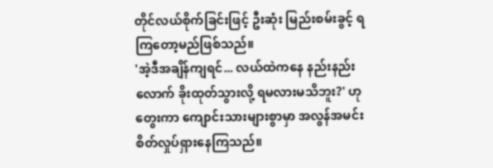တိုင်လယ်စိုက်ခြင်းဖြင့် ဦးဆုံး မြည်းစမ်းခွင့် ရကြတော့မည်ဖြစ်သည်။
'အဲ့ဒီအချိန်ကျရင်... လယ်ထဲကနေ နည်းနည်းလောက် ခိုးထုတ်သွားလို့ ရမလားမသိဘူး?' ဟု တွေးကာ ကျောင်းသားများစွာမှာ အလွန်အမင်း စိတ်လှုပ်ရှားနေကြသည်။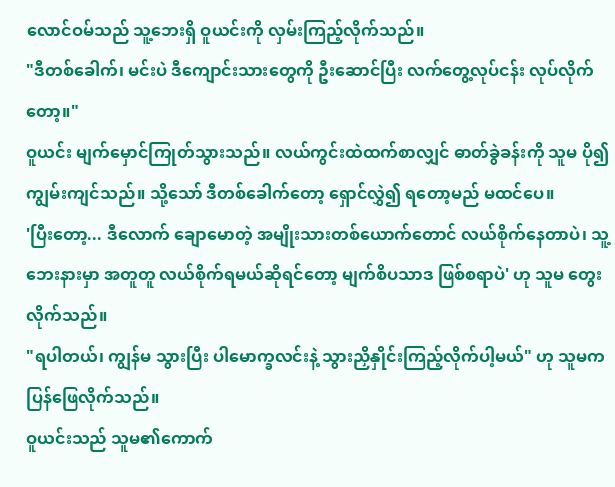လောင်ဝမ်သည် သူ့ဘေးရှိ ဝူယင်းကို လှမ်းကြည့်လိုက်သည်။
"ဒီတစ်ခေါက်၊ မင်းပဲ ဒီကျောင်းသားတွေကို ဦးဆောင်ပြီး လက်တွေ့လုပ်ငန်း လုပ်လိုက်တော့။"
ဝူယင်း မျက်မှောင်ကြုတ်သွားသည်။ လယ်ကွင်းထဲထက်စာလျှင် ဓာတ်ခွဲခန်းကို သူမ ပို၍ ကျွမ်းကျင်သည်။ သို့သော် ဒီတစ်ခေါက်တော့ ရှောင်လွှဲ၍ ရတော့မည် မထင်ပေ။
'ပြီးတော့... ဒီလောက် ချောမောတဲ့ အမျိုးသားတစ်ယောက်တောင် လယ်စိုက်နေတာပဲ၊ သူ့ဘေးနားမှာ အတူတူ လယ်စိုက်ရမယ်ဆိုရင်တော့ မျက်စိပသာဒ ဖြစ်စရာပဲ' ဟု သူမ တွေးလိုက်သည်။
"ရပါတယ်၊ ကျွန်မ သွားပြီး ပါမောက္ခလင်းနဲ့ သွားညှိနှိုင်းကြည့်လိုက်ပါ့မယ်" ဟု သူမက ပြန်ဖြေလိုက်သည်။
ဝူယင်းသည် သူမ၏ကောက်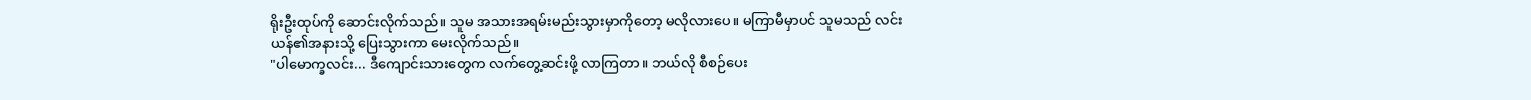ရိုးဦးထုပ်ကို ဆောင်းလိုက်သည်။ သူမ အသားအရမ်းမည်းသွားမှာကိုတော့ မလိုလားပေ။ မကြာမီမှာပင် သူမသည် လင်းယန်၏အနားသို့ ပြေးသွားကာ မေးလိုက်သည်။
"ပါမောက္ခလင်း... ဒီကျောင်းသားတွေက လက်တွေ့ဆင်းဖို့ လာကြတာ။ ဘယ်လို စီစဉ်ပေး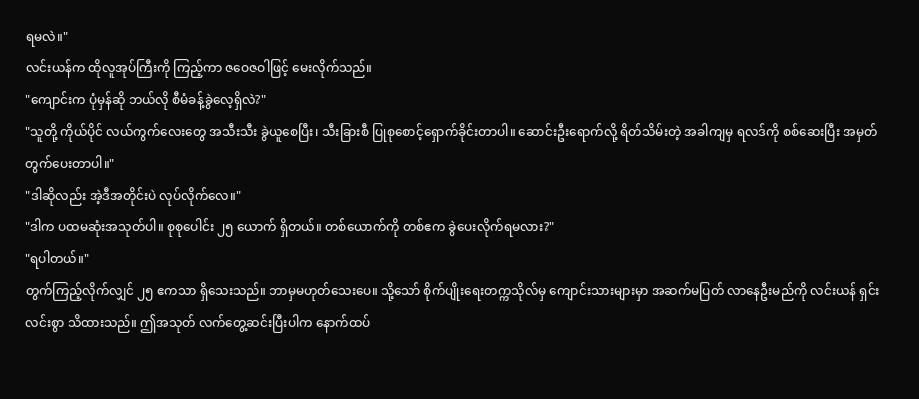ရမလဲ။"
လင်းယန်က ထိုလူအုပ်ကြီးကို ကြည့်ကာ ဇဝေဇဝါဖြင့် မေးလိုက်သည်။
"ကျောင်းက ပုံမှန်ဆို ဘယ်လို စီမံခန့်ခွဲလေ့ရှိလဲ?"
"သူတို့ ကိုယ်ပိုင် လယ်ကွက်လေးတွေ အသီးသီး ခွဲယူစေပြီး၊ သီးခြားစီ ပြုစုစောင့်ရှောက်ခိုင်းတာပါ။ ဆောင်းဦးရောက်လို့ ရိတ်သိမ်းတဲ့ အခါကျမှ ရလဒ်ကို စစ်ဆေးပြီး အမှတ်တွက်ပေးတာပါ။"
"ဒါဆိုလည်း အဲ့ဒီအတိုင်းပဲ လုပ်လိုက်လေ။"
"ဒါက ပထမဆုံးအသုတ်ပါ။ စုစုပေါင်း ၂၅ ယောက် ရှိတယ်။ တစ်ယောက်ကို တစ်ဧက ခွဲပေးလိုက်ရမလား?"
"ရပါတယ်။"
တွက်ကြည့်လိုက်လျှင် ၂၅ ဧကသာ ရှိသေးသည်။ ဘာမှမဟုတ်သေးပေ။ သို့သော် စိုက်ပျိုးရေးတက္ကသိုလ်မှ ကျောင်းသားများမှာ အဆက်မပြတ် လာနေဦးမည်ကို လင်းယန် ရှင်းလင်းစွာ သိထားသည်။ ဤအသုတ် လက်တွေ့ဆင်းပြီးပါက နောက်ထပ်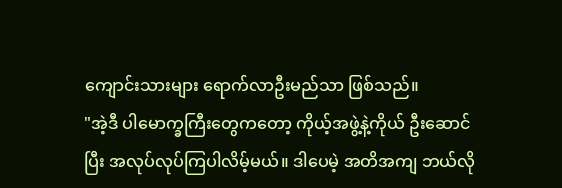ကျောင်းသားများ ရောက်လာဦးမည်သာ ဖြစ်သည်။
"အဲ့ဒီ ပါမောက္ခကြီးတွေကတော့ ကိုယ့်အဖွဲ့နဲ့ကိုယ် ဦးဆောင်ပြီး အလုပ်လုပ်ကြပါလိမ့်မယ်။ ဒါပေမဲ့ အတိအကျ ဘယ်လို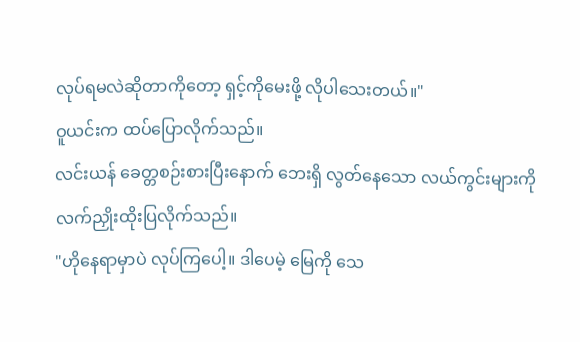လုပ်ရမလဲဆိုတာကိုတော့ ရှင့်ကိုမေးဖို့ လိုပါသေးတယ်။"
ဝူယင်းက ထပ်ပြောလိုက်သည်။
လင်းယန် ခေတ္တစဉ်းစားပြီးနောက် ဘေးရှိ လွတ်နေသော လယ်ကွင်းများကို လက်ညှိုးထိုးပြလိုက်သည်။
"ဟိုနေရာမှာပဲ လုပ်ကြပေါ့။ ဒါပေမဲ့ မြေကို သေ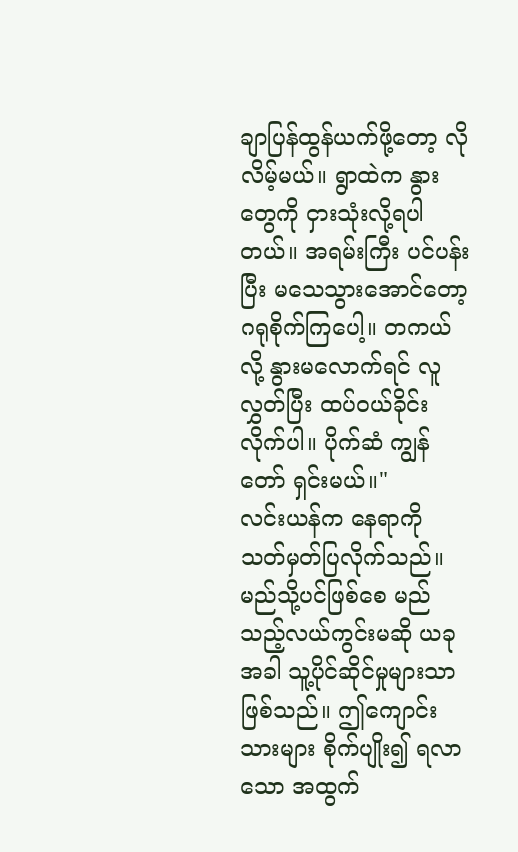ချာပြန်ထွန်ယက်ဖို့တော့ လိုလိမ့်မယ်။ ရွာထဲက နွားတွေကို ငှားသုံးလို့ရပါတယ်။ အရမ်းကြီး ပင်ပန်းပြီး မသေသွားအောင်တော့ ဂရုစိုက်ကြပေါ့။ တကယ်လို့ နွားမလောက်ရင် လူလွှတ်ပြီး ထပ်ဝယ်ခိုင်းလိုက်ပါ။ ပိုက်ဆံ ကျွန်တော် ရှင်းမယ်။"
လင်းယန်က နေရာကို သတ်မှတ်ပြလိုက်သည်။ မည်သို့ပင်ဖြစ်စေ မည်သည့်လယ်ကွင်းမဆို ယခုအခါ သူ့ပိုင်ဆိုင်မှုများသာ ဖြစ်သည်။ ဤကျောင်းသားများ စိုက်ပျိုး၍ ရလာသော အထွက်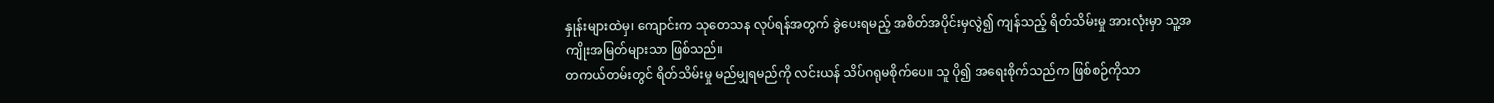နှုန်းများထဲမှ၊ ကျောင်းက သုတေသန လုပ်ရန်အတွက် ခွဲပေးရမည့် အစိတ်အပိုင်းမှလွဲ၍ ကျန်သည့် ရိတ်သိမ်းမှု အားလုံးမှာ သူ့အကျိုးအမြတ်များသာ ဖြစ်သည်။
တကယ်တမ်းတွင် ရိတ်သိမ်းမှု မည်မျှရမည်ကို လင်းယန် သိပ်ဂရုမစိုက်ပေ။ သူ ပို၍ အရေးစိုက်သည်က ဖြစ်စဉ်ကိုသာ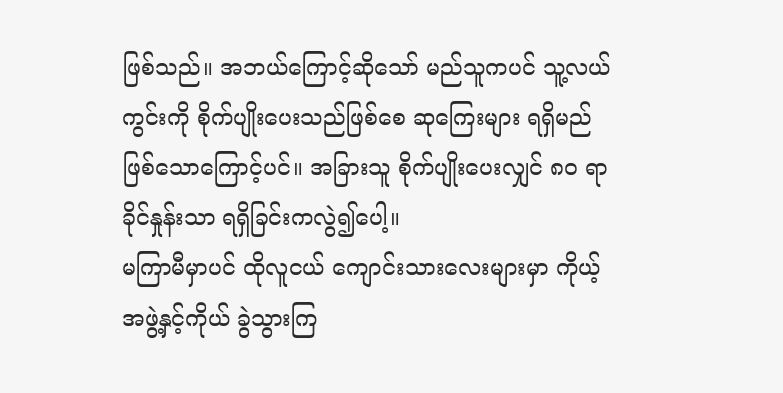ဖြစ်သည်။ အဘယ်ကြောင့်ဆိုသော် မည်သူကပင် သူ့လယ်ကွင်းကို စိုက်ပျိုးပေးသည်ဖြစ်စေ ဆုကြေးများ ရရှိမည်ဖြစ်သောကြောင့်ပင်။ အခြားသူ စိုက်ပျိုးပေးလျှင် ၈၀ ရာခိုင်နှုန်းသာ ရရှိခြင်းကလွဲ၍ပေါ့။
မကြာမီမှာပင် ထိုလူငယ် ကျောင်းသားလေးများမှာ ကိုယ့်အဖွဲ့နှင့်ကိုယ် ခွဲသွားကြ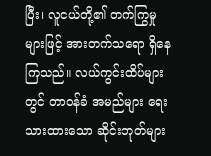ပြီး၊ လူငယ်တို့၏ တက်ကြွမှုများဖြင့် အားတက်သရော ရှိနေကြသည်။ လယ်ကွင်းထိပ်များတွင် တာဝန်ခံ အမည်များ ရေးသားထားသော ဆိုင်းဘုတ်များ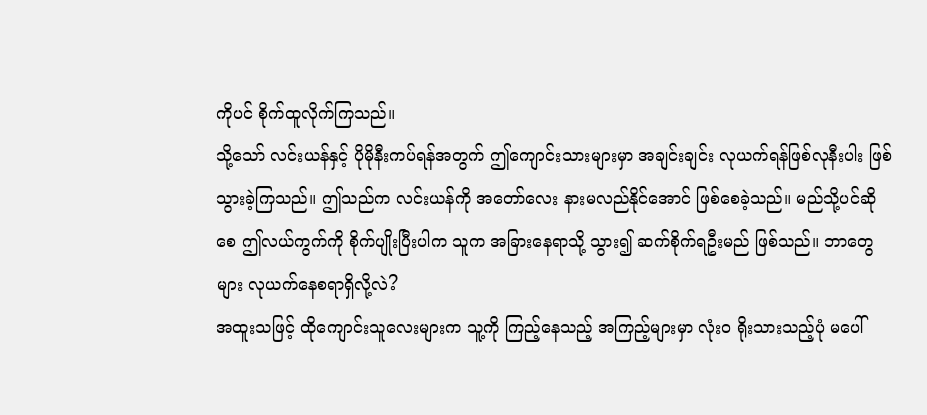ကိုပင် စိုက်ထူလိုက်ကြသည်။
သို့သော် လင်းယန်နှင့် ပိုမိုနီးကပ်ရန်အတွက် ဤကျောင်းသားများမှာ အချင်းချင်း လုယက်ရန်ဖြစ်လုနီးပါး ဖြစ်သွားခဲ့ကြသည်။ ဤသည်က လင်းယန်ကို အတော်လေး နားမလည်နိုင်အောင် ဖြစ်စေခဲ့သည်။ မည်သို့ပင်ဆိုစေ ဤလယ်ကွက်ကို စိုက်ပျိုးပြီးပါက သူက အခြားနေရာသို့ သွား၍ ဆက်စိုက်ရဦးမည် ဖြစ်သည်။ ဘာတွေများ လုယက်နေစရာရှိလို့လဲ?
အထူးသဖြင့် ထိုကျောင်းသူလေးများက သူ့ကို ကြည့်နေသည့် အကြည့်များမှာ လုံးဝ ရိုးသားသည့်ပုံ မပေါ်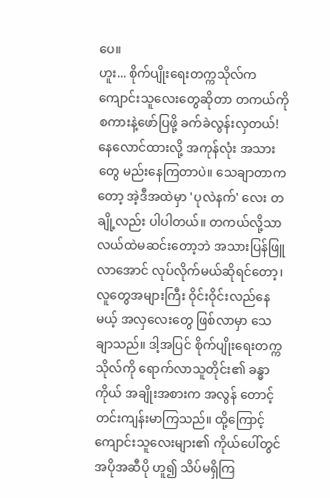ပေ။
ဟူး... စိုက်ပျိုးရေးတက္ကသိုလ်က ကျောင်းသူလေးတွေဆိုတာ တကယ်ကို စကားနဲ့ဖော်ပြဖို့ ခက်ခဲလွန်းလှတယ်!
နေလောင်ထားလို့ အကုန်လုံး အသားတွေ မည်းနေကြတာပဲ။ သေချာတာကတော့ အဲ့ဒီအထဲမှာ 'ပုလဲနက်' လေး တချို့လည်း ပါပါတယ်။ တကယ်လို့သာ လယ်ထဲမဆင်းတော့ဘဲ အသားပြန်ဖြူလာအောင် လုပ်လိုက်မယ်ဆိုရင်တော့၊ လူတွေအများကြီး ဝိုင်းဝိုင်းလည်နေမယ့် အလှလေးတွေ ဖြစ်လာမှာ သေချာသည်။ ဒါ့အပြင် စိုက်ပျိုးရေးတက္ကသိုလ်ကို ရောက်လာသူတိုင်း၏ ခန္ဓာကိုယ် အချိုးအစားက အလွန် တောင့်တင်းကျန်းမာကြသည်။ ထို့ကြောင့် ကျောင်းသူလေးများ၏ ကိုယ်ပေါ်တွင် အပိုအဆီပို ဟူ၍ သိပ်မရှိကြ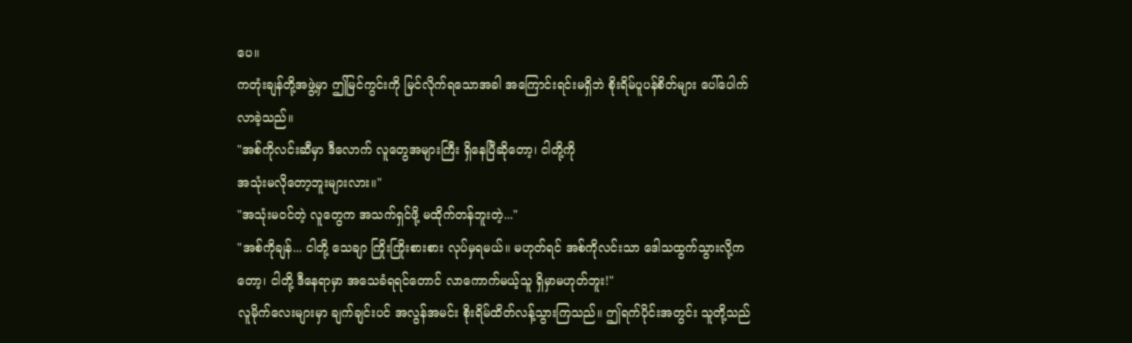ပေ။
ကတုံးချန်တို့အဖွဲ့မှာ ဤမြင်ကွင်းကို မြင်လိုက်ရသောအခါ အကြောင်းရင်းမရှိဘဲ စိုးရိမ်ပူပန်စိတ်များ ပေါ်ပေါက်လာခဲ့သည်။
"အစ်ကိုလင်းဆီမှာ ဒီလောက် လူတွေအများကြီး ရှိနေပြီဆိုတော့၊ ငါတို့ကို
အသုံးမလိုတော့ဘူးများလား။"
"အသုံးမဝင်တဲ့ လူတွေက အသက်ရှင်ဖို့ မထိုက်တန်ဘူးတဲ့..."
"အစ်ကိုချန်... ငါတို့ သေချာ ကြိုးကြိုးစားစား လုပ်မှရမယ်။ မဟုတ်ရင် အစ်ကိုလင်းသာ ဒေါသထွက်သွားလို့ကတော့၊ ငါတို့ ဒီနေရာမှာ အသေခံရရင်တောင် လာကောက်မယ့်သူ ရှိမှာမဟုတ်ဘူး!"
လူမိုက်လေးများမှာ ချက်ချင်းပင် အလွန်အမင်း စိုးရိမ်ထိတ်လန့်သွားကြသည်။ ဤရက်ပိုင်းအတွင်း သူတို့သည်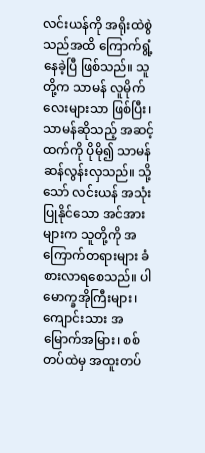လင်းယန်ကို အရိုးထဲစွဲသည်အထိ ကြောက်ရွံ့နေခဲ့ပြီ ဖြစ်သည်။ သူတို့က သာမန် လူမိုက်လေးများသာ ဖြစ်ပြီး၊ သာမန်ဆိုသည့် အဆင့်ထက်ကို ပိုမို၍ သာမန်ဆန်လွန်းလှသည်။ သို့သော် လင်းယန် အသုံးပြုနိုင်သော အင်အားများက သူတို့ကို အကြောက်တရားများ ခံစားလာရစေသည်။ ပါမောက္ခအိုကြီးများ၊ ကျောင်းသား အမြောက်အမြား၊ စစ်တပ်ထဲမှ အထူးတပ်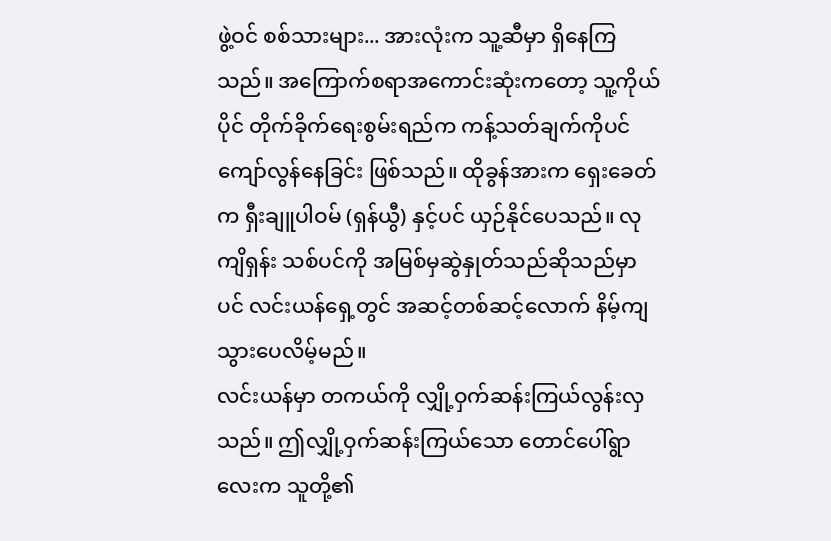ဖွဲ့ဝင် စစ်သားများ... အားလုံးက သူ့ဆီမှာ ရှိနေကြသည်။ အကြောက်စရာအကောင်းဆုံးကတော့ သူ့ကိုယ်ပိုင် တိုက်ခိုက်ရေးစွမ်းရည်က ကန့်သတ်ချက်ကိုပင် ကျော်လွန်နေခြင်း ဖြစ်သည်။ ထိုခွန်အားက ရှေးခေတ်က ရှီးချူပါဝမ် (ရှန်ယွီ) နှင့်ပင် ယှဉ်နိုင်ပေသည်။ လုကျိရှန်း သစ်ပင်ကို အမြစ်မှဆွဲနှုတ်သည်ဆိုသည်မှာပင် လင်းယန်ရှေ့တွင် အဆင့်တစ်ဆင့်လောက် နိမ့်ကျသွားပေလိမ့်မည်။
လင်းယန်မှာ တကယ်ကို လျှို့ဝှက်ဆန်းကြယ်လွန်းလှသည်။ ဤလျှို့ဝှက်ဆန်းကြယ်သော တောင်ပေါ်ရွာလေးက သူတို့၏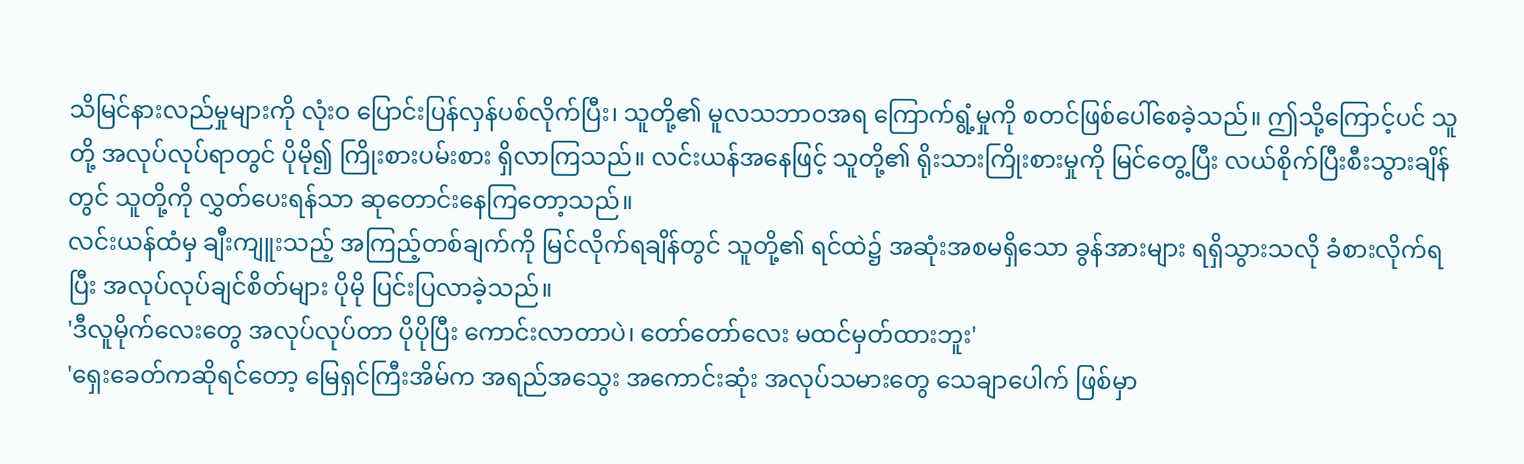သိမြင်နားလည်မှုများကို လုံးဝ ပြောင်းပြန်လှန်ပစ်လိုက်ပြီး၊ သူတို့၏ မူလသဘာဝအရ ကြောက်ရွံ့မှုကို စတင်ဖြစ်ပေါ်စေခဲ့သည်။ ဤသို့ကြောင့်ပင် သူတို့ အလုပ်လုပ်ရာတွင် ပိုမို၍ ကြိုးစားပမ်းစား ရှိလာကြသည်။ လင်းယန်အနေဖြင့် သူတို့၏ ရိုးသားကြိုးစားမှုကို မြင်တွေ့ပြီး လယ်စိုက်ပြီးစီးသွားချိန်တွင် သူတို့ကို လွှတ်ပေးရန်သာ ဆုတောင်းနေကြတော့သည်။
လင်းယန်ထံမှ ချီးကျူးသည့် အကြည့်တစ်ချက်ကို မြင်လိုက်ရချိန်တွင် သူတို့၏ ရင်ထဲ၌ အဆုံးအစမရှိသော ခွန်အားများ ရရှိသွားသလို ခံစားလိုက်ရပြီး အလုပ်လုပ်ချင်စိတ်များ ပိုမို ပြင်းပြလာခဲ့သည်။
'ဒီလူမိုက်လေးတွေ အလုပ်လုပ်တာ ပိုပိုပြီး ကောင်းလာတာပဲ၊ တော်တော်လေး မထင်မှတ်ထားဘူး'
'ရှေးခေတ်ကဆိုရင်တော့ မြေရှင်ကြီးအိမ်က အရည်အသွေး အကောင်းဆုံး အလုပ်သမားတွေ သေချာပေါက် ဖြစ်မှာ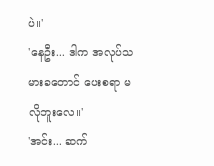ပဲ။'
'နေဦး... ဒါက အလုပ်သမားခတောင် ပေးစရာ မလိုဘူးလေ။'
'အင်း... ဆက်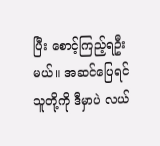ပြီး စောင့်ကြည့်ရဦးမယ်။ အဆင်ပြေရင် သူတို့ကို ဒီမှာပဲ လယ်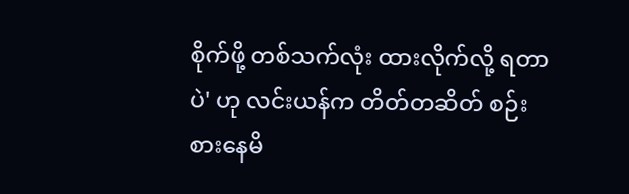စိုက်ဖို့ တစ်သက်လုံး ထားလိုက်လို့ ရတာပဲ' ဟု လင်းယန်က တိတ်တဆိတ် စဉ်းစားနေမိ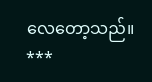လေတော့သည်။
***